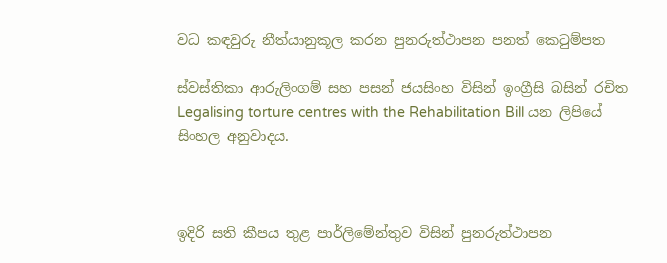වධ කඳවුරු නීත්යානුකූල කරන පුනරුත්ථාපන පනත් කෙටුම්පත

ස්වස්තිකා ආරුලිංගම් සහ පසන් ජයසිංහ විසින් ඉංග්‍රීසි බසින් රචිත Legalising torture centres with the Rehabilitation Bill යන ලිපියේ සිංහල අනුවාදය.



ඉදිරි සති කීපය තුළ පාර්ලිමේන්තුව විසින් පුනරුත්ථාපන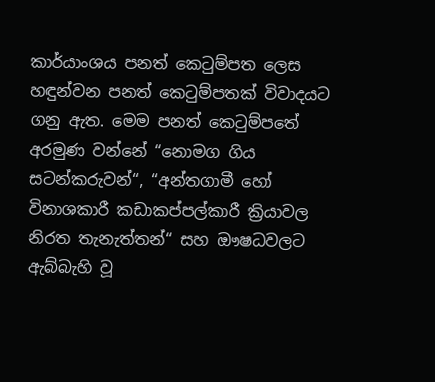කාර්යාංශය පනත් කෙටුම්පත ලෙස හඳුන්වන පනත් කෙටුම්පතක් විවාදයට ගනු ඇත. මෙම පනත් කෙටුම්පතේ අරමුණ වන්නේ “නොමග ගිය සටන්කරුවන්“, “අන්තගාමී හෝ විනාශකාරී කඩාකප්පල්කාරී ක්‍රියාවල නිරත තැනැත්තන්“ සහ ඖෂධවලට ඇබ්බැහි වූ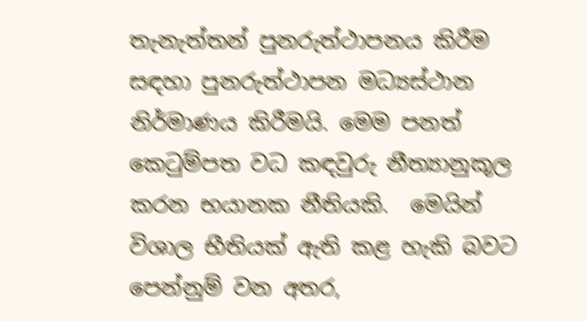තැනැත්තන් පුනරුත්ථාපනය කිරීම සඳහා පුනරුත්ථාපන මධ්‍යස්ථාන නිර්මාණය කිරීමයි. මෙම පනත් කෙටුම්පත වධ කඳවුරු නීත්‍යානුකූල කරන භයානක නීතියකි.  මෙයින් විශාල භීතියක් ඇති කළ හැකි බවට පෙන්නුම් වන අතර,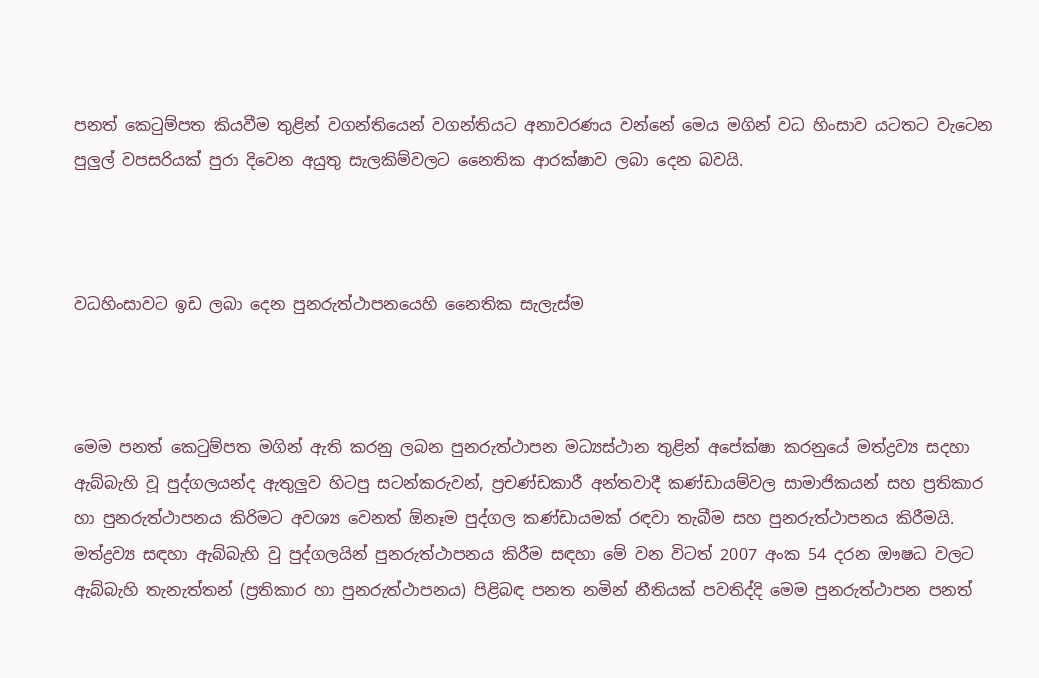පනත් කෙටුම්පත කියවීම තුළින් වගන්තියෙන් වගන්තියට අනාවරණය වන්නේ මෙය මගින් වධ හිංසාව යටතට වැටෙන පුලුල් වපසරියක් පුරා දිවෙන අයුතු සැලකිම්වලට නෛතික ආරක්ෂාව ලබා දෙන බවයි.



වධහිංසාවට ඉඩ ලබා දෙන පුනරුත්ථාපනයෙහි නෛතික සැලැස්ම



මෙම පනත් කෙටුම්පත මගින් ඇති කරනු ලබන පුනරුත්ථාපන මධ්‍යස්ථාන තුළින් අපේක්ෂා කරනුයේ මත්ද්‍රව්‍ය සදහා ඇබ්බැහි වූ පුද්ගලයන්ද ඇතුලුව හිටපු සටන්කරුවන්, ප්‍රචණ්ඩකාරී අන්තවාදී කණ්ඩායම්වල සාමාජිකයන් සහ ප්‍රතිකාර හා පුනරුත්ථාපනය කිරිමට අවශ්‍ය වෙනත් ඕනෑම පුද්ගල කණ්ඩායමක් රඳවා තැබීම සහ පුනරුත්ථාපනය කිරීමයි. මත්ද්‍රව්‍ය සඳහා ඇබ්බැහි වු පුද්ගලයින් පුනරුත්ථාපනය කිරීම සඳහා මේ වන විටත් 2007 අංක 54 දරන ඖෂධ වලට ඇබ්බැහි තැනැත්තන් (ප්‍රතිකාර හා පුනරුත්ථාපනය) පිළිබඳ පනත නමින් නීතියක් පවතිද්දි මෙම පුනරුත්ථාපන පනත්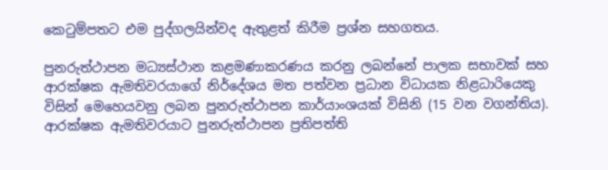කෙටුම්පතට එම පුද්ගලයින්වද ඇතුළත් කිරීම ප්‍රශ්න සහගතය.

පුනරුත්ථාපන මධ්‍යස්ථාන කළමණාකරණය කරනු ලබන්නේ පාලක සභාවක් සහ ආරක්ෂක ඇමතිවරයාගේ නිර්දේශය මත පත්වන ප්‍රධාන විධායක නිළධාරියෙකු විසින් මෙහෙයවනු ලබන පුනරුත්ථාපන කාර්යාංශයක් විසිනි (15 වන වගන්තිය).  ආරක්ෂක ඇමතිවරයාට පුනරුත්ථාපන ප්‍රතිපත්ති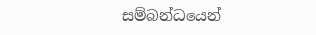සම්බන්ධයෙන්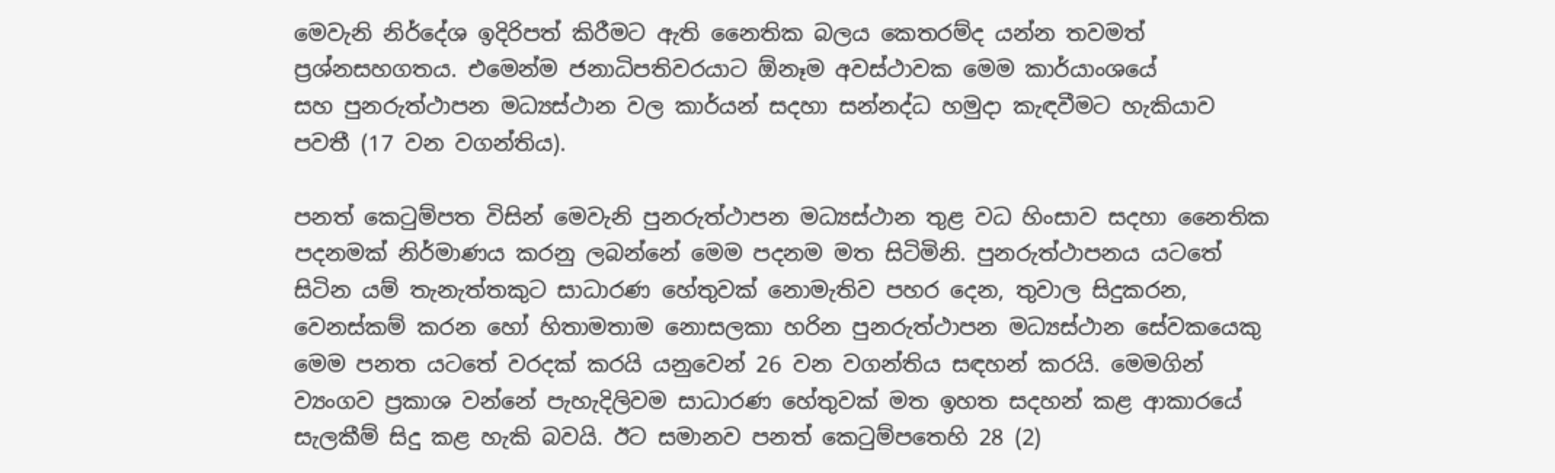මෙවැනි නිර්දේශ ඉදිරිපත් කිරීමට ඇති නෛතික බලය කෙතරම්ද යන්න තවමත් ප්‍රශ්නසහගතය. එමෙන්ම ජනාධිපතිවරයාට ඕනෑම අවස්ථාවක මෙම කාර්යාංශයේ සහ ‍පුනරුත්ථාපන මධ්‍යස්ථාන වල කාර්යන් සදහා සන්නද්ධ හමුදා කැඳවීමට හැකියාව පවතී (17 වන වගන්තිය).

පනත් කෙටුම්පත විසින් මෙවැනි පුනරුත්ථාපන මධ්‍යස්ථාන තුළ වධ හිංසාව සදහා නෛතික පදනමක් නිර්මාණය කරනු ලබන්නේ මෙම පදනම මත සිටිමිනි. පුනරුත්ථාපනය යටතේ සිටින යම් තැනැත්තකුට සාධාරණ හේතුවක් නොමැතිව පහර දෙන, තුවාල සිදුකරන, වෙනස්කම් කරන හෝ හිතාමතාම නොසලකා හරින පුනරුත්ථාපන මධ්‍යස්ථාන සේවකයෙකු මෙම පනත යටතේ වරදක් කරයි යනුවෙන් 26 වන වගන්තිය සඳහන් කරයි. මෙමගින් ව්‍යංගව ප්‍රකාශ වන්නේ පැහැදිලිවම සාධාරණ හේතුවක් මත ඉහත සදහන් කළ ආකාරයේ සැලකීම් සිදු කළ හැකි බවයි. ඊට සමානව පනත් කෙටුම්පතෙහි 28 (2)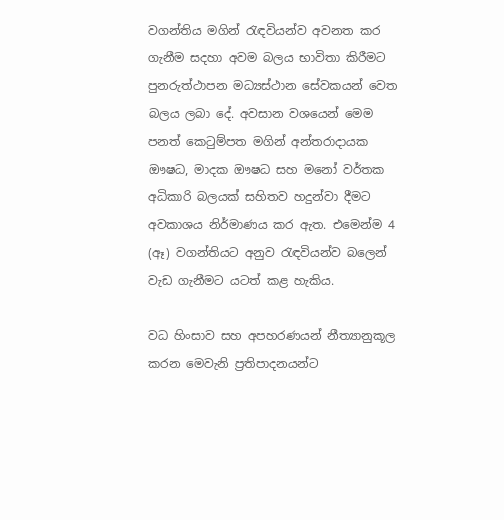වගන්තිය මගින් රැඳවියන්ව අවනත කර ගැනීම සදහා අවම බලය භාවිතා කිරීමට පුනරුත්ථාපන මධ්‍යස්ථාන සේවකයන් වෙත බලය ලබා දේ. අවසාන වශයෙන් මෙම පනත් කෙටුම්පත මගින් අන්තරාදායක ඖෂධ, මාදක ඖෂධ සහ මනෝ වර්තක අධිකාරි බලයක් සහිතව හදුන්වා දීමට අවකාශය නිර්මාණය කර ඇත. එමෙන්ම 4 (ඈ) වගන්තියට අනුව රැඳවියන්ව බලෙන් වැඩ ගැනීමට යටත් කළ හැකිය.

වධ හිංසාව සහ අපහරණයන් නීත්‍යානුකූල කරන මෙවැනි ප්‍රතිපාදනයන්ට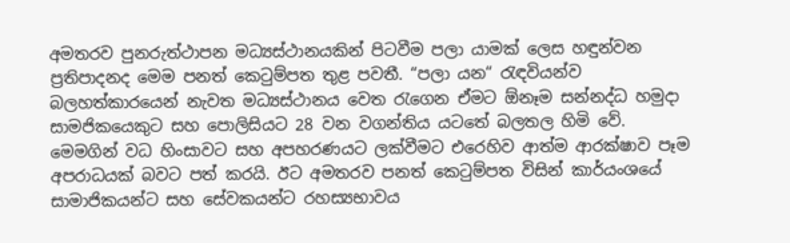අමතරව පුනරුත්ථාපන මධ්‍යස්ථානයකින් පිටවීම පලා යාමක් ලෙස හඳුන්වන ප්‍රතිපාදනද මෙම පනත් කෙටුම්පත තුළ පවතී. “පලා යන“ රැඳවියන්ව බලහත්කාරයෙන් නැවත මධ්‍යස්ථානය වෙත රැගෙන ඒමට ඕනෑම සන්නද්ධ හමුදා සාමජිකයෙකුට සහ පොලිසියට 28 වන වගන්තිය යටතේ බලතල හිමි වේ. මෙමගින් වධ හිංසාවට සහ අපහරණයට ලක්වීමට එරෙහිව ආත්ම ආරක්ෂාව පෑම අපරාධයක් බවට පත් කරයි. ඊට අමතරව පනත් කෙටුම්පත විසින් කාර්යංශයේ සාමාජිකයන්ට සහ සේවකයන්ට රහස්‍යභාවය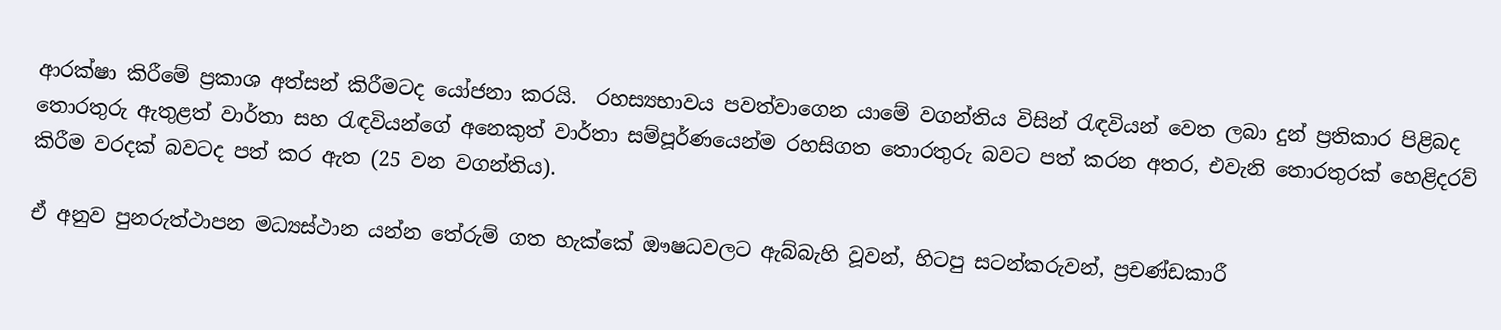ආරක්ෂා කිරීමේ ප්‍රකාශ අත්සන් කිරීමටද යෝජනා කරයි.  රහස්‍යභාවය පවත්වාගෙන යාමේ වගන්තිය විසින් රැඳවියන් වෙත ලබා දුන් ප්‍රතිකාර පිළිබද තොරතුරු ඇතුළත් වාර්තා සහ රැඳවියන්ගේ අනෙකුත් වාර්තා සම්පූර්ණයෙන්ම රහසිගත තොරතුරු බවට පත් කරන අතර, එවැනි තොරතුරක් හෙළිදරව් කිරීම වරදක් බවටද පත් කර ඇත (25 වන වගන්තිය).

ඒ අනුව පුනරුත්ථාපන මධ්‍යස්ථාන යන්න තේරුම් ගත හැක්කේ ඖෂධවලට ඇබ්බැහි වූවන්, හිටපු සටන්කරුවන්, ප්‍රචණ්ඩකාරී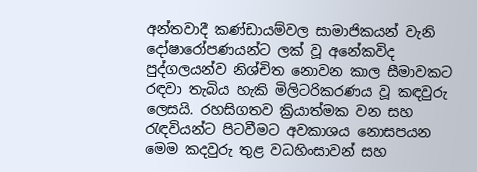අන්තවාදී කණ්ඩායම්වල සාමාජිකයන් වැනි දෝෂාරෝපණයන්ට ලක් වූ අනේකවිද පුද්ගලයන්ව නිශ්චිත නොවන කාල සීමාවකට රඳවා තැබිය හැකි මිලිටරිකරණය වූ කඳවුරු ලෙසයි. රහසිගතව ක්‍රියාත්මක වන සහ රැඳවියන්ට පිටවීමට අවකාශය නොසපයන මෙම කදවුරු තුළ වධහිංසාවන් සහ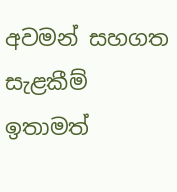අවමන් සහගත සැළකීම් ඉතාමත්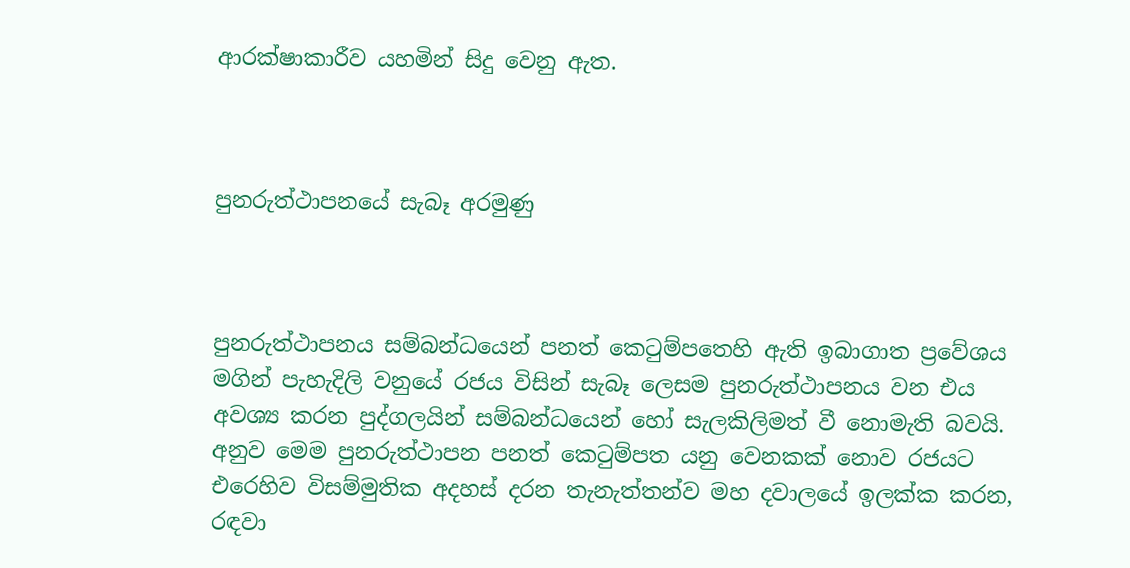ආරක්ෂාකාරීව යහමින් සිදු වෙනු ඇත.



පුනරුත්ථාපනයේ සැබෑ අරමුණු



පුනරුත්ථාපනය සම්බන්ධයෙන් පනත් කෙටුම්පතෙහි ඇති ඉබාගාත ප්‍රවේශය මගින් පැහැදිලි වනුයේ රජය විසින් සැබෑ ලෙසම පුනරුත්ථාපනය වන එය අවශ්‍ය කරන පුද්ගලයින් සම්බන්ධයෙන් හෝ සැලකිලිමත් වී නොමැති බවයි. අනුව මෙම පුනරුත්ථාපන පනත් කෙටුම්පත යනු වෙනකක් නොව රජයට එරෙහිව විසම්මුතික අදහස් දරන තැනැත්තන්ව මහ දවාලයේ ඉලක්ක කරන, රඳවා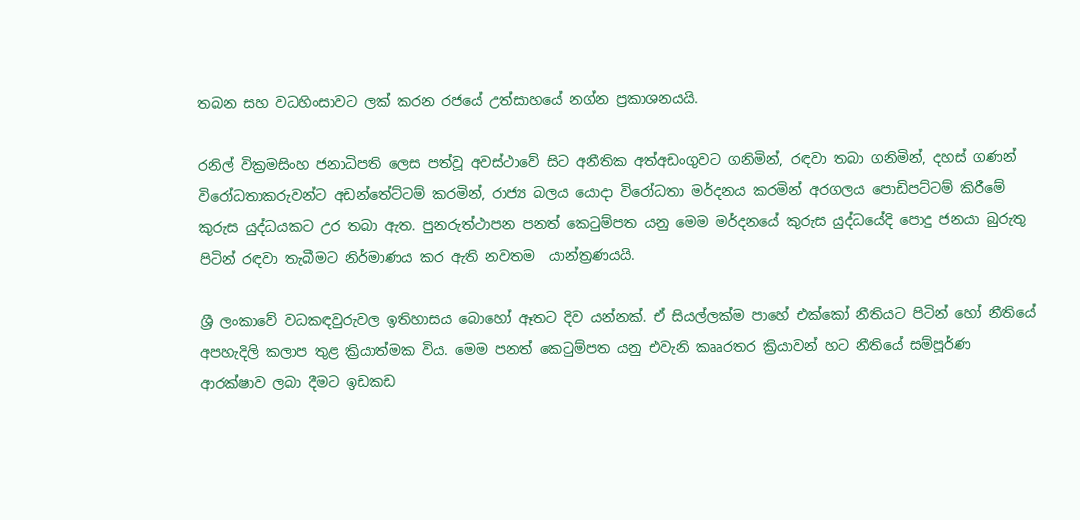තබන සහ වධහිංසාවට ලක් කරන රජයේ උත්සාහයේ නග්න ප්‍රකාශනයයි.

රනිල් වික්‍රමසිංහ ජනාධිපති ලෙස පත්වූ අවස්ථාවේ සිට අනීතික අත්අඩංගුවට ගනිමින්, රඳවා තබා ගනිමින්, දහස් ගණන් විරෝධතාකරුවන්ට අඩන්තේට්ටම් කරමින්, රාජ්‍ය බලය යොදා විරෝධතා මර්දනය කරමින් අරගලය පොඩිපට්ටම් කිරීමේ කුරුස යුද්ධයකට උර තබා ඇත. පුනරුත්ථාපන පනත් කෙටුම්පත යනු මෙම මර්දනයේ කුරුස යුද්ධයේදි පොදු ජනයා බුරුතු පිටින් රඳවා තැබීමට නිර්මාණය කර ඇති නවතම  යාන්ත්‍රණයයි.

ශ්‍රී ලංකාවේ වධකඳවුරුවල ඉතිහාසය බොහෝ ඈතට දිව යන්නක්. ඒ සියල්ලක්ම පාහේ එක්කෝ නීතියට පිටින් හෝ නීතියේ අපහැදිලි කලාප තුළ ක්‍රියාත්මක විය. මෙම පනත් කෙටුම්පත යනු එවැනි කෲරතර ක්‍රියාවන් හට නීතියේ සම්පූර්ණ ආරක්ෂාව ලබා දීමට ඉඩකඩ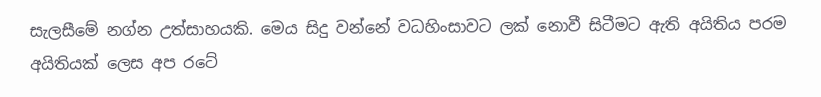සැලසීමේ නග්න උත්සාහයකි. මෙය සිදු වන්නේ වධහිංසාවට ලක් නොවී සිටීමට ඇති අයිතිය පරම අයිතියක් ලෙස අප රටේ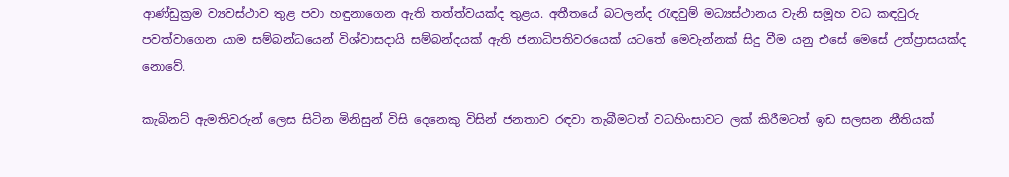ආණ්ඩුක්‍රම ව්‍යවස්ථාව තුළ පවා හඳුනාගෙන ඇති තත්ත්වයක්ද තුළය. අතීතයේ බටලන්ද රැඳවුම් මධ්‍යස්ථානය වැනි සමූහ වධ කඳවුරු පවත්වාගෙන යාම සම්බන්ධයෙන් විශ්වාසදායි සම්බන්දයක් ඇති ජනාධිපතිවරයෙක් යටතේ මෙවැන්නක් සිදු වීම යනු එසේ මෙසේ උත්ප්‍රාසයක්ද නොවේ.

කැබිනට් ඇමතිවරුන් ලෙස සිටින මිනිසුන් විසි දෙනෙකු විසින් ජනතාව රඳවා තැබීමටත් වධහිංසාවට ලක් කිරීමටත් ඉඩ සලසන නීතියක්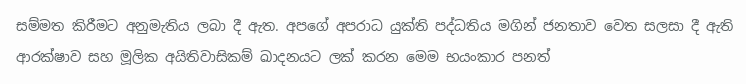සම්මත කිරීමට අනුමැතිය ලබා දී ඇත. අපගේ අපරාධ යුක්ති පද්ධතිය මගින් ජනතාව වෙත සලසා දී ඇති ආරක්ෂාව සහ මූලික අයිතිවාසිකම් ඛාදනයට ලක් කරන මෙම භයංකාර පනත්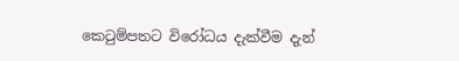කෙටුම්පතට විරෝධය දැක්වීම දැන්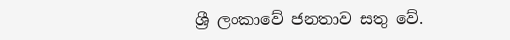ශ්‍රී ලංකාවේ ජනතාව සතු වේ.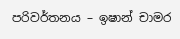පරිවර්තනය – ඉෂාන් චාමර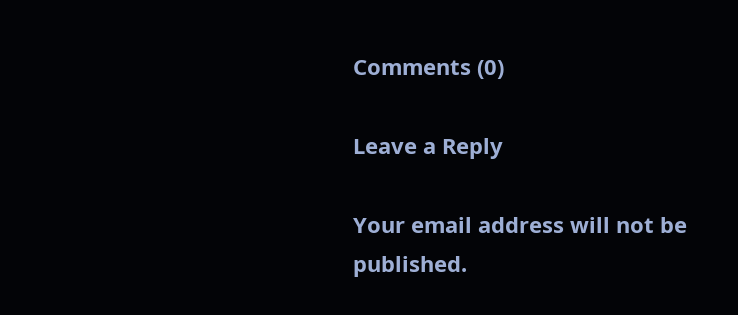Comments (0)

Leave a Reply

Your email address will not be published.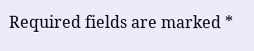Required fields are marked *